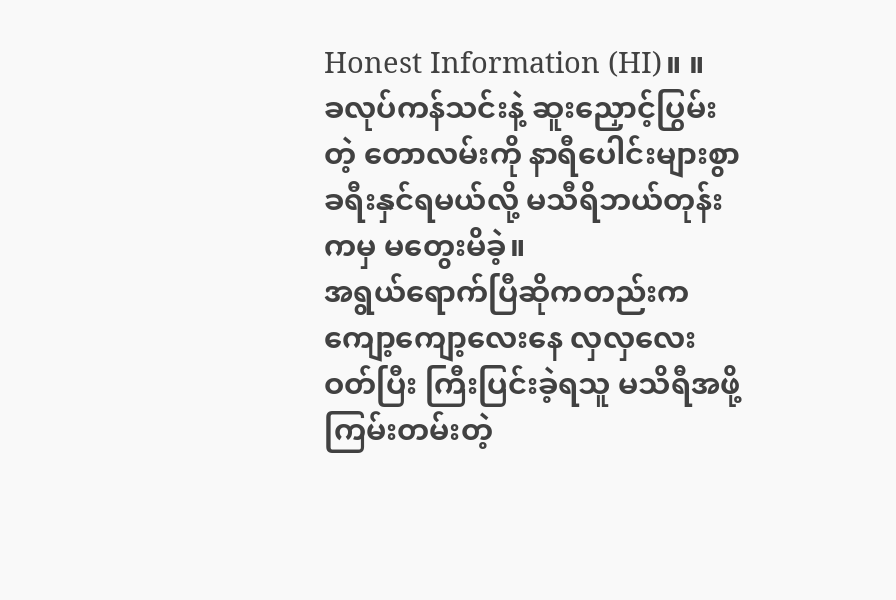Honest Information (HI)။ ။
ခလုပ်ကန်သင်းနဲ့ ဆူးညှောင့်ပြွမ်းတဲ့ တောလမ်းကို နာရီပေါင်းများစွာ ခရီးနှင်ရမယ်လို့ မသီရိဘယ်တုန်းကမှ မတွေးမိခဲ့။
အရွယ်ရောက်ပြီဆိုကတည်းက ကျော့ကျော့လေးနေ လှလှလေးဝတ်ပြီး ကြီးပြင်းခဲ့ရသူ မသိရီအဖို့ ကြမ်းတမ်းတဲ့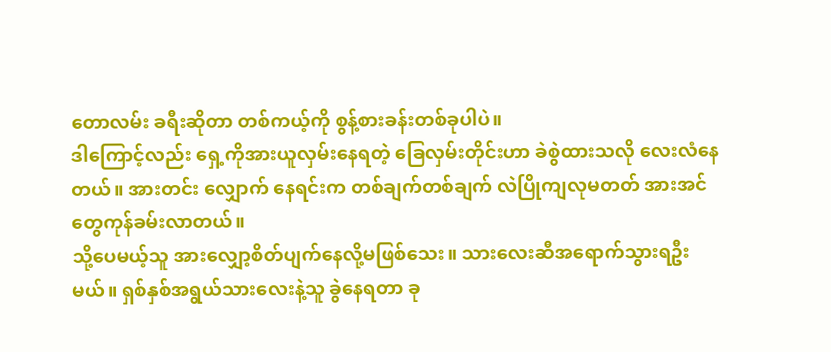တောလမ်း ခရီးဆိုတာ တစ်ကယ့်ကို စွန့်စားခန်းတစ်ခုပါပဲ။
ဒါကြောင့်လည်း ရှေ့ကိုအားယူလှမ်းနေရတဲ့ ခြေလှမ်းတိုင်းဟာ ခဲစွဲထားသလို လေးလံနေတယ်။ အားတင်း လျှောက် နေရင်းက တစ်ချက်တစ်ချက် လဲပြိုကျလုမတတ် အားအင်တွေကုန်ခမ်းလာတယ်။
သို့ပေမယ့်သူ အားလျှော့စိတ်ပျက်နေလို့မဖြစ်သေး။ သားလေးဆီအရောက်သွားရဦးမယ်။ ရှစ်နှစ်အရွယ်သားလေးနဲ့သူ ခွဲနေရတာ ခု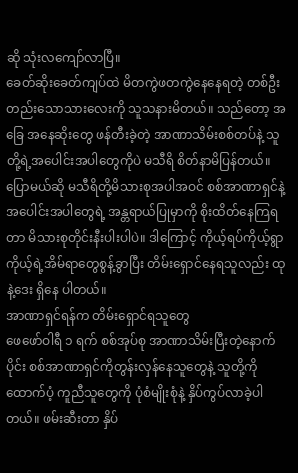ဆို သုံးလကျော်လာပြီ။
ခေတ်ဆိုးခေတ်ကျပ်ထဲ မိတကွဲဖတကွဲနေနေရတဲ့ တစ်ဦးတည်းသောသားလေးကို သူသနားမိတယ်။ သည်တော့ အခြေ အနေဆိုးတွေ ဖန်တီးခဲ့တဲ့ အာဏာသိမ်းစစ်တပ်နဲ့ သူတို့ရဲ့အပေါင်းအပါတွေကိုပဲ မသီရိ စိတ်နာမိပြန်တယ်။
ပြောမယ်ဆို မသီရိတို့မိသားစုအပါအဝင် စစ်အာဏာရှင်နဲ့ အပေါင်းအပါတွေရဲ့ အန္တရာယ်ပြုမှာကို စိုးထိတ်နေကြရတာ မိသားစုတိုင်းနီးပါးပါပဲ။ ဒါကြောင့် ကိုယ့်ရပ်ကိုယ့်ရွာ ကိုယ့်ရဲ့အိမ်ရာတွေစွန့်ခွာပြီး တိမ်းရှောင်နေရသူလည်း ထုနဲ့ဒေး ရှိနေ ပါတယ်။
အာဏာရှင်ရန်က တိမ်းရှောင်ရသူတွေ
ဖေဖော်ဝါရီ ၁ ရက် စစ်အုပ်စု အာဏာသိမ်းပြီးတဲ့နောက်ပိုင်း စစ်အာဏာရှင်ကိုတွန်းလှန်နေသူတွေနဲ့ သူတို့ကို ထောက်ပံ့ ကူညီသူတွေကို ပုံစံမျိုးစုံနဲ့ နှိပ်ကွပ်လာခဲ့ပါတယ်။ ဖမ်းဆီးတာ နှိပ်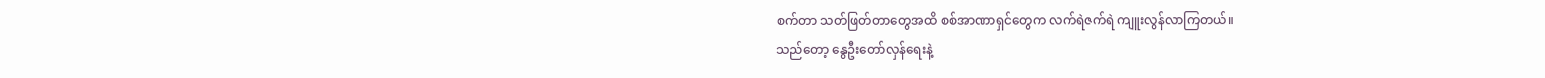စက်တာ သတ်ဖြတ်တာတွေအထိ စစ်အာဏာရှင်တွေက လက်ရဲဇက်ရဲ ကျူးလွန်လာကြတယ်။
သည်တော့ နွေဦးတော်လှန်ရေးနဲ့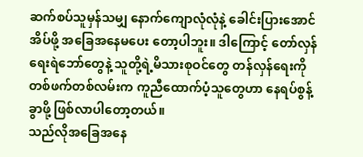ဆက်စပ်သူမှန်သမျှ နောက်ကျောလုံလုံနဲ့ ခေါင်းပြားအောင်အိပ်ဖို့ အခြေအနေမပေး တော့ပါဘူး။ ဒါကြောင့် တော်လှန်ရေးရဲဘော်တွေနဲ့ သူတို့ရဲ့မိသားစုဝင်တွေ တန်လှန်ရေးကို တစ်ဖက်တစ်လမ်းက ကူညီထောက်ပံ့သူတွေဟာ နေရပ်စွန့်ခွာဖို့ ဖြစ်လာပါတော့တယ်။
သည်လိုအခြေအနေ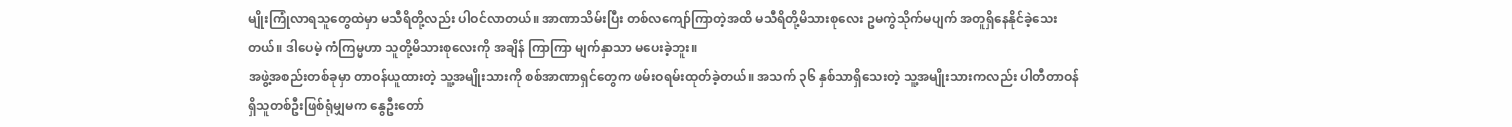မျိုးကြုံလာရသူတွေထဲမှာ မသီရိတို့လည်း ပါဝင်လာတယ်။ အာဏာသိမ်းပြီး တစ်လကျော်ကြာတဲ့အထိ မသီရိတို့မိသားစုလေး ဥမကွဲသိုက်မပျက် အတူရှိနေနိုင်ခဲ့သေးတယ်။ ဒါပေမဲ့ ကံကြမ္မဟာ သူတို့မိသားစုလေးကို အချိန် ကြာကြာ မျက်နှာသာ မပေးခဲ့ဘူး။
အဖွဲ့အစည်းတစ်ခုမှာ တာဝန်ယူထားတဲ့ သူ့အမျိုးသားကို စစ်အာဏာရှင်တွေက ဖမ်းဝရမ်းထုတ်ခဲ့တယ်။ အသက် ၃၆ နှစ်သာရှိသေးတဲ့ သူ့အမျိုးသားကလည်း ပါတီတာဝန်ရှိသူတစ်ဦးဖြစ်ရုံမျှမက နွေဦးတော်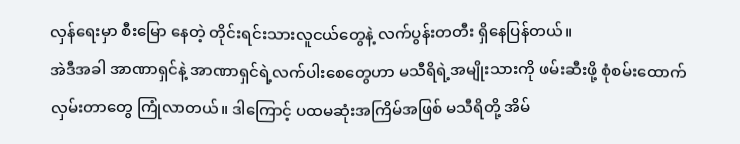လှန်ရေးမှာ စီးမြော နေတဲ့ တိုင်းရင်းသားလူငယ်တွေနဲ့ လက်ပွန်းတတီး ရှိနေပြန်တယ်။
အဲဒီအခါ အာဏာရှင်နဲ့ အာဏာရှင်ရဲ့လက်ပါးစေတွေဟာ မသီရိရဲ့အမျိုးသားကို ဖမ်းဆီးဖို့ စုံစမ်းထောက်လှမ်းတာတွေ ကြုံလာတယ်။ ဒါကြောင့် ပထမဆုံးအကြိမ်အဖြစ် မသီရိတို့ အိမ်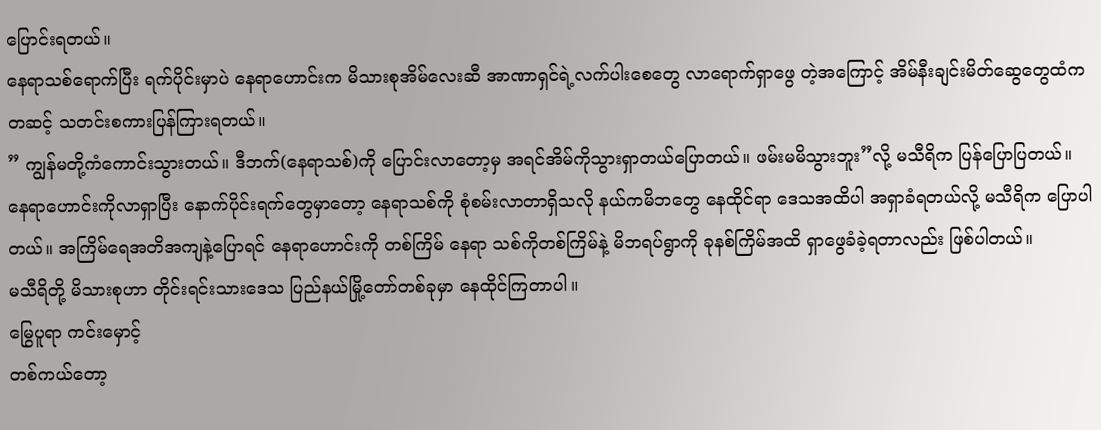ပြောင်းရတယ်။
နေရာသစ်ရောက်ပြီး ရက်ပိုင်းမှာပဲ နေရာဟောင်းက မိသားစုအိမ်လေးဆီ အာဏာရှင်ရဲ့လက်ပါးစေတွေ လာရောက်ရှာဖွေ တဲ့အကြောင့် အိမ်နီးချင်းမိတ်ဆွေတွေထံကတဆင့် သတင်းစကားပြန်ကြားရတယ်။
” ကျွန်မတို့ကံကောင်းသွားတယ်။ ဒီဘက်(နေရာသစ်)ကို ပြောင်းလာတော့မှ အရင်အိမ်ကိုသွားရှာတယ်ပြောတယ်။ ဖမ်းမမိသွားဘူး”လို့ မသီရိက ပြန်ပြောပြတယ်။
နေရာဟောင်းကိုလာရှာပြီး နောက်ပိုင်းရက်တွေမှာတော့ နေရာသစ်ကို စုံစမ်းလာတာရှိသလို နယ်ကမိဘတွေ နေထိုင်ရာ ဒေသအထိပါ အရှာခံရတယ်လို့ မသီရိက ပြောပါတယ်။ အကြိမ်ရေအတိအကျနဲ့ပြောရင် နေရာဟောင်းကို တစ်ကြိမ် နေရာ သစ်ကိုတစ်ကြိမ်နဲ့ မိဘရပ်ရွာကို ခုနစ်ကြိမ်အထိ ရှာဖွေခံခဲ့ရတာလည်း ဖြစ်ပါတယ်။
မသီရိတို့ မိသားစုဟာ တိုင်းရင်းသားဒေသ ပြည်နယ်မြို့တော်တစ်ခုမှာ နေထိုင်ကြတာပါ။
မြွေပူရာ ကင်းမှောင့်
တစ်ကယ်တော့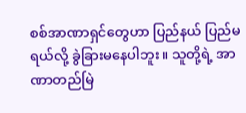စစ်အာဏာရှင်တွေဟာ ပြည်နယ် ပြည်မရယ်လို့ ခွဲခြားမနေပါဘူး။ သူတို့ရဲ့ အာဏာတည်မြဲ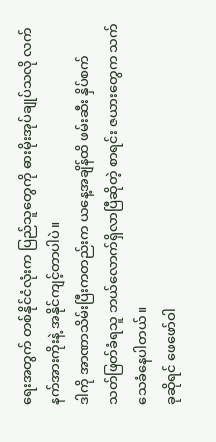ရေးအတွက် တစ်နိုင်ငံလုံးက ပြည်သူတွေကို ဓားမိုးအုပ်ချုပ်သလို လက်နက်အားကိုးနဲ့ အနိုင်ကျင့်တာပါပဲ။
ဒါကို အာဏာသိမ်းပြီးကတည်းက ယနေ့အချိန်ထိ ဖမ်းဆီး နှိပ်စက် သတ်ဖြတ်ခံရသူ ဘယ်လောက်ရှိလာပြီဆိုတဲ့ စာရင်း ဇယားတွေက သက်သေခံနေပါတယ်။
ခုဆိုရင် ဖေဖော်ဝါ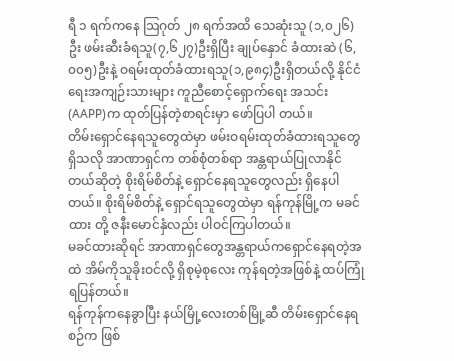ရီ ၁ ရက်ကနေ သြဂုတ် ၂၈ ရက်အထိ သေဆုံးသူ (၁,၀၂၆)ဦး ဖမ်းဆီးခံရသူ(၇,၆၂၇)ဦးရှိပြီး ချုပ်နှောင် ခံထားဆဲ (၆,၀၀၅)ဦးနဲ့ ဝရမ်းထုတ်ခံထားရသူ(၁,၉၈၄)ဦးရှိတယ်လို့ နိုင်ငံရေးအကျဉ်းသားများ ကူညီစောင့်ရှောက်ရေး အသင်း (AAPP)က ထုတ်ပြန်တဲ့စာရင်းမှာ ဖော်ပြပါ တယ်။
တိမ်းရှောင်နေရသူတွေထဲမှာ ဖမ်းဝရမ်းထုတ်ခံထားရသူတွေရှိသလို အာဏာရှင်က တစ်စုံတစ်ရာ အန္တရာယ်ပြုလာနိုင် တယ်ဆိုတဲ့ စိုးရိမ်စိတ်နဲ့ ရှောင်နေရသူတွေလည်း ရှိနေပါတယ်။ စိုးရိမ်စိတ်နဲ့ ရှောင်ရသူတွေထဲမှာ ရန်ကုန်မြို့က မခင်ထား တို့ ဇနီးမောင်နှံလည်း ပါဝင်ကြပါတယ်။
မခင်ထားဆိုရင် အာဏာရှင်တွေအန္တရာယ်ကရှောင်နေရတဲ့အထဲ အိမ်ကိုသူခိုးဝင်လို့ ရှိစုမဲ့စုလေး ကုန်ရတဲ့အဖြစ်နဲ့ ထပ်ကြုံ ရပြန်တယ်။
ရန်ကုန်ကနေခွာပြီး နယ်မြို့လေးတစ်မြို့ဆီ တိမ်းရှောင်နေရစဉ်က ဖြစ်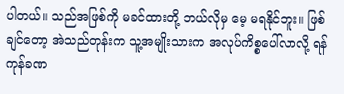ပါတယ်။ သည်အဖြစ်ကို မခင်ထားတို့ ဘယ်လိုမှ မေ့ မရနိုင်ဘူး။ ဖြစ်ချင်တော့ အဲသည်တုန်းက သူ့အမျိုးသားက အလုပ်ကိစ္စပေါ်လာလို့ ရန်ကုန်ခဏ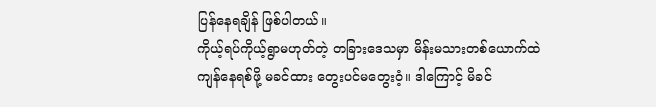ပြန်နေရချိန် ဖြစ်ပါတယ်။
ကိုယ့်ရပ်ကိုယ့်ရွာမဟုတ်တဲ့ တခြားဒေသမှာ မိန်းမသားတစ်ယောက်ထဲ ကျန်နေရစ်ဖို့ မခင်ထား တွေးပင်မတွေးဝံ့။ ဒါကြောင့် မိခင်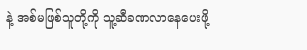နဲ့ အစ်မဖြစ်သူတို့ကို သူ့ဆီခဏလာနေပေးဖို့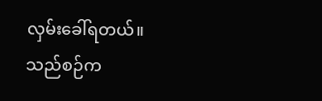လှမ်းခေါ်ရတယ်။
သည်စဉ်က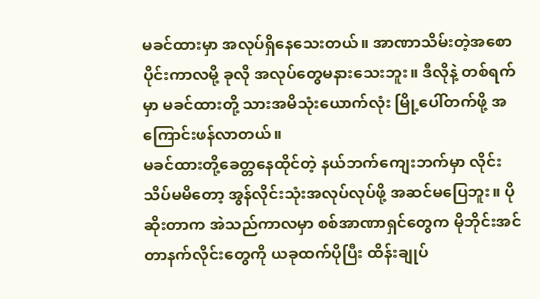မခင်ထားမှာ အလုပ်ရှိနေသေးတယ်။ အာဏာသိမ်းတဲ့အစောပိုင်းကာလမို့ ခုလို အလုပ်တွေမနားသေးဘူး။ ဒီလိုနဲ့ တစ်ရက်မှာ မခင်ထားတို့ သားအမိသုံးယောက်လုံး မြို့ပေါ်တက်ဖို့ အကြောင်းဖန်လာတယ်။
မခင်ထားတို့ခေတ္တနေထိုင်တဲ့ နယ်ဘက်ကျေးဘက်မှာ လိုင်းသိပ်မမိတော့ အွန်လိုင်းသုံးအလုပ်လုပ်ဖို့ အဆင်မပြေဘူး။ ပိုဆိုးတာက အဲသည်ကာလမှာ စစ်အာဏာရှင်တွေက မိုဘိုင်းအင်တာနက်လိုင်းတွေကို ယခုထက်ပိုပြီး ထိန်းချုပ်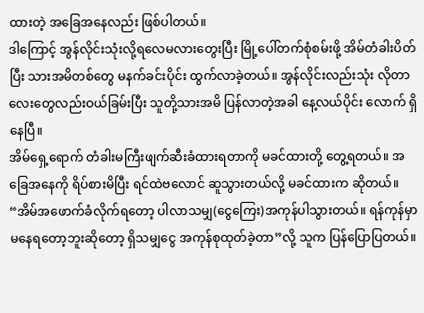ထားတဲ့ အခြေအနေလည်း ဖြစ်ပါတယ်။
ဒါကြောင့် အွန်လိုင်းသုံးလို့ရလေမလားတွေးပြီး မြို့ပေါ်တက်စုံစမ်းဖို့ အိမ်တံခါးပိတ်ပြီး သားအမိတစ်တွေ မနက်ခင်းပိုင်း ထွက်လာခဲ့တယ်။ အွန်လိုင်းလည်းသုံး လိုတာလေးတွေလည်းဝယ်ခြမ်းပြီး သူတို့သားအမိ ပြန်လာတဲ့အခါ နေ့လယ်ပိုင်း လောက် ရှိနေပြီ။
အိမ်ရှေ့ရောက် တံခါးမကြီးဖျက်ဆီးခံထားရတာကို မခင်ထားတို့ တွေ့ရတယ်။ အခြေအနေကို ရိပ်စားမိပြီး ရင်ထဲဗလောင် ဆူသွားတယ်လို့ မခင်ထားက ဆိုတယ်။
“အိမ်အဖောက်ခံလိုက်ရတော့ ပါလာသမျှ(ငွေကြေး)အကုန်ပါသွားတယ်။ ရန်ကုန်မှာ မနေရတော့ဘူးဆိုတော့ ရှိသမျှငွေ အကုန်စုထုတ်ခဲ့တာ”လို့ သူက ပြန်ပြောပြတယ်။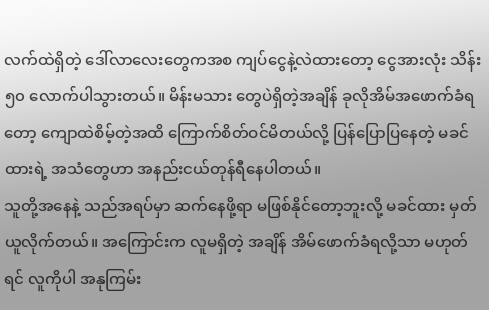လက်ထဲရှိတဲ့ ဒေါ်လာလေးတွေကအစ ကျပ်ငွေနဲ့လဲထားတော့ ငွေအားလုံး သိန်း ၅၀ လောက်ပါသွားတယ်။ မိန်းမသား တွေပဲရှိတဲ့အချိန် ခုလိုအိမ်အဖောက်ခံရတော့ ကျောထဲစိမ့်တဲ့အထိ ကြောက်စိတ်ဝင်မိတယ်လို့ ပြန်ပြောပြနေတဲ့ မခင်ထားရဲ့ အသံတွေဟာ အနည်းငယ်တုန်ရီနေပါတယ်။
သူတို့အနေနဲ့ သည်အရပ်မှာ ဆက်နေဖို့ရာ မဖြစ်နိုင်တော့ဘူးလို့ မခင်ထား မှတ်ယူလိုက်တယ်။ အကြောင်းက လူမရှိတဲ့ အချိန် အိမ်ဖောက်ခံရလို့သာ မဟုတ်ရင် လူကိုပါ အနုကြမ်း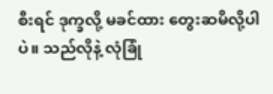စီးရင် ဒုက္ခလို့ မခင်ထား တွေးဆမိလို့ပါပဲ။ သည်လိုနဲ့ လုံခြုံ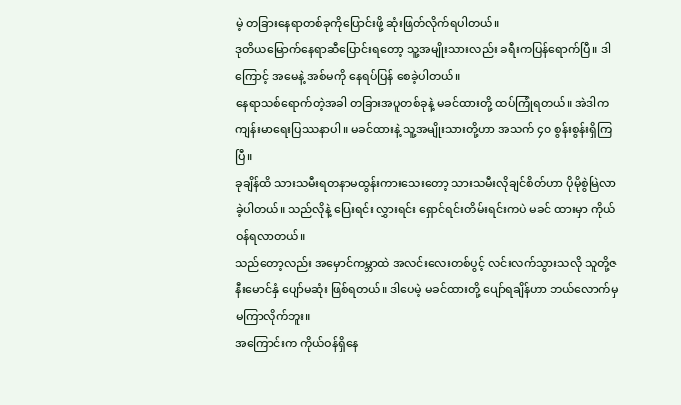မဲ့ တခြားနေရာတစ်ခုကိုပြောင်းဖို့ ဆုံးဖြတ်လိုက်ရပါတယ်။
ဒုတိယမြောက်နေရာဆီပြောင်းရတော့ သူ့အမျိုးသားလည်း ခရီးကပြန်ရောက်ပြီ။ ဒါကြောင့် အမေနဲ့ အစ်မကို နေရပ်ပြန် စေခဲ့ပါတယ်။
နေရာသစ်ရောက်တဲ့အခါ တခြားအပူတစ်ခုနဲ့ မခင်ထားတို့ ထပ်ကြုံရတယ်။ အဲဒါက ကျန်းမာရေးပြဿနာပါ။ မခင်ထားနဲ့ သူ့အမျိုးသားတို့ဟာ အသက် ၄၀ စွန်းစွန်းရှိကြပြီ။
ခုချိန်ထိ သားသမီးရတနာမထွန်းကားသေးတော့ သားသမီးလိုချင်စိတ်ဟာ ပိုမိုစွဲမြဲလာခဲ့ပါတယ်။ သည်လိုနဲ့ ပြေးရင်း လွှားရင်း ရှောင်ရင်းတိမ်းရင်းကပဲ မခင် ထားမှာ ကိုယ်ဝန်ရလာတယ်။
သည်တော့လည်း အမှောင်ကမ္ဘာထဲ အလင်းလေးတစ်ပွင့် လင်းလက်သွားသလို သူတို့ဇနီးမောင်နှံ ပျော်မဆုံး ဖြစ်ရတယ်။ ဒါပေမဲ့ မခင်ထားတို့ ပျော်ရချိန်ဟာ ဘယ်လောက်မှ မကြာလိုက်ဘူး။
အကြောင်းက ကိုယ်ဝန်ရှိနေ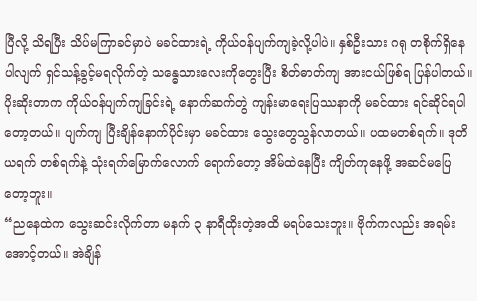ပြီလို့ သိရပြီး သိပ်မကြာခင်မှာပဲ မခင်ထားရဲ့ ကိုယ်ဝန်ပျက်ကျခဲ့လို့ပါပဲ။ နှစ်ဦးသား ဂရု တစိုက်ရှိနေပါလျက် ရှင်သန့်ခွင့်မရလိုက်တဲ့ သန္ဓေသားလေးကိုတွေးပြီး စိတ်ဓာတ်ကျ အားငယ်ဖြစ်ရ ပြန်ပါတယ်။
ပိုးဆိုးတာက ကိုယ်ဝန်ပျက်ကျခြင်းရဲ့ နောက်ဆက်တွဲ ကျန်းမာရေးပြဿနာကို မခင်ထား ရင်ဆိုင်ရပါတော့တယ်။ ပျက်ကျ ပြီးချိန်နောက်ပိုင်းမှာ မခင်ထား သွေးတွေသွန်လာတယ်။ ပထမတစ်ရက်။ ဒုတိယရက် တစ်ရက်နဲ့ သုံးရက်မြောက်လောက် ရောက်တော့ အိမ်ထဲနေပြီး ကျိတ်ကုနေဖို့ အဆင်မပြေတော့ဘူး။
“ညနေထဲက သွေးဆင်းလိုက်တာ မနက် ၃ နာရီထိုးတဲ့အထိ မရပ်သေးဘူး။ ဗိုက်ကလည်း အရမ်းအောင့်တယ်။ အဲချိန်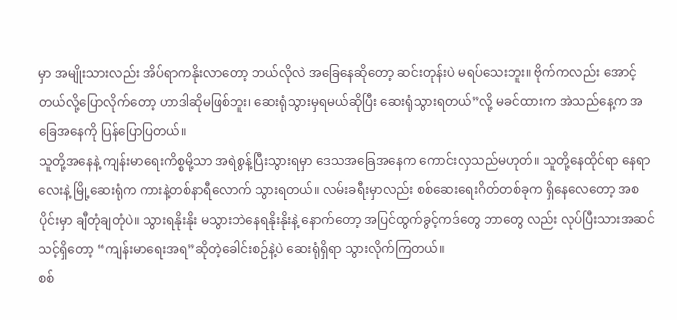မှာ အမျိုးသားလည်း အိပ်ရာကနိုးလာတော့ ဘယ်လိုလဲ အခြေနေဆိုတော့ ဆင်းတုန်းပဲ မရပ်သေးဘူး။ ဗိုက်ကလည်း အောင့် တယ်လို့ပြောလိုက်တော့ ဟာဒါဆိုမဖြစ်ဘူး၊ ဆေးရုံသွားမှရမယ်ဆိုပြီး ဆေးရုံသွားရတယ်”လို့ မခင်ထားက အဲသည်နေ့က အခြေအနေကို ပြန်ပြောပြတယ်။
သူတို့အနေနဲ့ ကျန်းမာရေးကိစ္စမို့သာ အရဲစွန့်ပြီးသွားရမှာ ဒေသအခြေအနေက ကောင်းလှသည်မဟုတ်။ သူတို့နေထိုင်ရာ နေရာလေးနဲ့ မြို့ဆေးရုံက ကားနဲ့တစ်နာရီလောက် သွားရတယ်။ လမ်းခရီးမှာလည်း စစ်ဆေးရေးဂိတ်တစ်ခုက ရှိနေလေတော့ အစပိုင်းမှာ ချီတုံချတုံပဲ။ သွားရနိုးနိုး မသွားဘဲနေရနိုးနိုးနဲ့ နောက်တော့ အပြင်ထွက်ခွင့်ကဒ်တွေ ဘာတွေ လည်း လုပ်ပြီးသားအဆင်သင့်ရှိတော့ “ကျန်းမာရေးအရ”ဆိုတဲ့ခေါင်းစဉ်နဲ့ပဲ ဆေးရုံရှိရာ သွားလိုက်ကြတယ်။
စစ်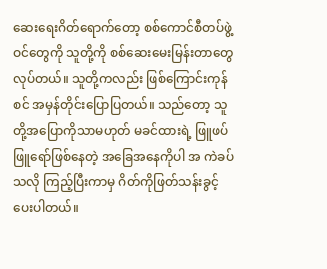ဆေးရေးဂိတ်ရောက်တော့ စစ်ကောင်စီတပ်ဖွဲ့ဝင်တွေကို သူတို့ကို စစ်ဆေးမေးမြန်းတာတွေ လုပ်တယ်။ သူတို့ကလည်း ဖြစ်ကြောင်းကုန်စင် အမှန်တိုင်းပြောပြတယ်။ သည်တော့ သူတို့အပြောကိုသာမဟုတ် မခင်ထားရဲ့ ဖြူဖပ်ဖြူရော်ဖြစ်နေတဲ့ အခြေအနေကိုပါ အ ကဲခပ်သလို ကြည့်ပြီးကာမှ ဂိတ်ကိုဖြတ်သန်းခွင့်ပေးပါတယ်။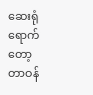ဆေးရုံရောက်တော့ တာဝန်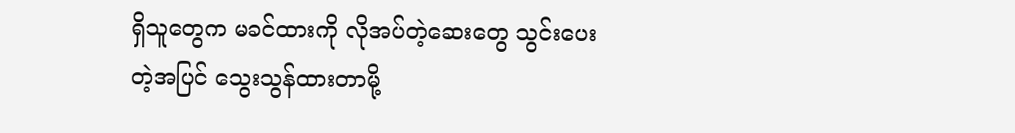ရှိသူတွေက မခင်ထားကို လိုအပ်တဲ့ဆေးတွေ သွင်းပေးတဲ့အပြင် သွေးသွန်ထားတာမို့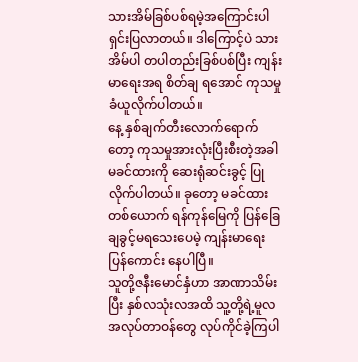သားအိမ်ခြစ်ပစ်ရမဲ့အကြောင်းပါ ရှင်းပြလာတယ်။ ဒါကြောင့်ပဲ သားအိမ်ပါ တပါတည်းခြစ်ပစ်ပြီး ကျန်းမာရေးအရ စိတ်ချ ရအောင် ကုသမှုခံယူလိုက်ပါတယ်။
နေ့ နှစ်ချက်တီးလောက်ရောက်တော့ ကုသမှုအားလုံးပြီးစီးတဲ့အခါ မခင်ထားကို ဆေးရုံဆင်းခွင့် ပြုလိုက်ပါတယ်။ ခုတော့ မခင်ထားတစ်ယောက် ရန်ကုန်မြေကို ပြန်ခြေချခွင့်မရသေးပေမဲ့ ကျန်းမာရေးပြန်ကောင်း နေပါပြီ။
သူတို့ဇနီးမောင်နှံဟာ အာဏာသိမ်းပြီး နှစ်လသုံးလအထိ သူ့တို့ရဲ့မူလအလုပ်တာဝန်တွေ လုပ်ကိုင်ခဲ့ကြပါ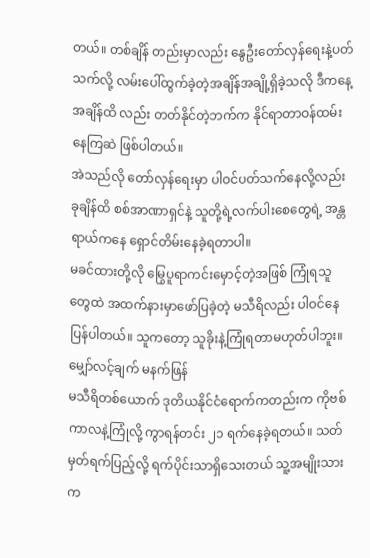တယ်။ တစ်ချိန် တည်းမှာလည်း နွေဦးတော်လှန်ရေးနဲ့ပတ်သက်လို့ လမ်းပေါ်ထွက်ခဲ့တဲ့အချိန်အချို့ရှိခဲ့သလို ဒီကနေ့အချိန်ထိ လည်း တတ်နိုင်တဲ့ဘက်က နိုင်ရာတာဝန်ထမ်းနေကြဆဲ ဖြစ်ပါတယ်။
အဲသည်လို တော်လှန်ရေးမှာ ပါဝင်ပတ်သက်နေလို့လည်း ခုချိန်ထိ စစ်အာဏာရှင်နဲ့ သူတို့ရဲ့လက်ပါးစေတွေရဲ့ အန္တ ရာယ်ကနေ ရှောင်တိမ်းနေခဲ့ရတာပါ။
မခင်ထားတို့လို မြွေပူရာကင်းမှောင့်တဲ့အဖြစ် ကြုံရသူတွေထဲ အထက်နားမှာဖော်ပြခဲ့တဲ့ မသီရိလည်း ပါဝင်နေပြန်ပါတယ်။ သူကတော့ သူခိုးနဲ့ကြုံရတာမဟုတ်ပါဘူး။
မျှော်လင့်ချက် မနက်ဖြန်
မသီရိတစ်ယောက် ဒုတိယနိုင်ငံရောက်ကတည်းက ကိုဗစ်ကာလနဲ့ကြုံလို့ ကွာရန်တင်း ၂၁ ရက်နေခဲ့ရတယ်။ သတ် မှတ်ရက်ပြည့်လို့ ရက်ပိုင်းသာရှိသေးတယ် သူ့အမျိုးသားက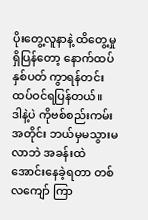ပိုးတွေ့လူနာနဲ့ ထိတွေ့မှုရှိပြန်တော့ နောက်ထပ် နှစ်ပတ် ကွာရန်တင်းထပ်ဝင်ရပြန်တယ်။
ဒါနဲ့ပဲ ကိုဗစ်စည်းကမ်းအတိုင်း ဘယ်မှမသွားမလာဘဲ အခန်းထဲအောင်းနေခဲ့ရတာ တစ်လကျော် ကြာ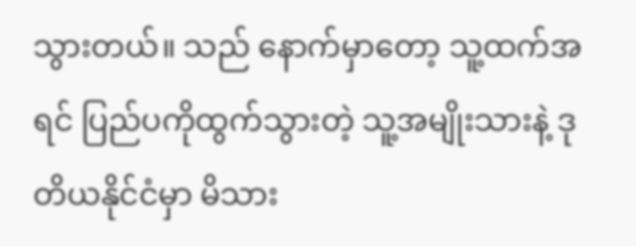သွားတယ်။ သည် နောက်မှာတော့ သူ့ထက်အရင် ပြည်ပကိုထွက်သွားတဲ့ သူ့အမျိုးသားနဲ့ ဒုတိယနိုင်ငံမှာ မိသား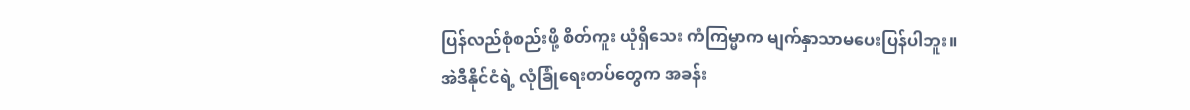ပြန်လည်စုံစည်းဖို့ စိတ်ကူး ယုံရှိသေး ကံကြမ္မာက မျက်နှာသာမပေးပြန်ပါဘူး။
အဲဒီနိုင်ငံရဲ့ လုံခြုံရေးတပ်တွေက အခန်း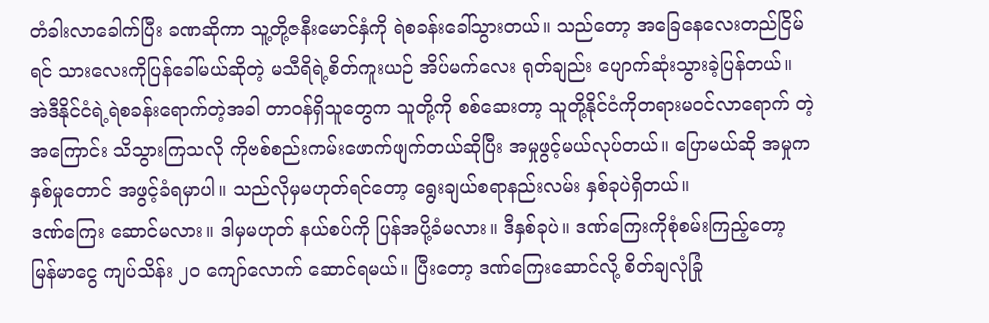တံခါးလာခေါက်ပြီး ခဏဆိုကာ သူ့တို့ဇနီးမောင်နှံကို ရဲစခန်းခေါ်သွားတယ်။ သည်တော့ အခြေနေလေးတည်ငြိမ်ရင် သားလေးကိုပြန်ခေါ်မယ်ဆိုတဲ့ မသီရိရဲ့စိတ်ကူးယဉ် အိပ်မက်လေး ရုတ်ချည်း ပျောက်ဆုံးသွားခဲ့ပြန်တယ်။
အဲဒီနိုင်ငံရဲ့ရဲစခန်းရောက်တဲ့အခါ တာဝန်ရှိသူတွေက သူတို့ကို စစ်ဆေးတာ့ သူတို့နိုင်ငံကိုတရားမဝင်လာရောက် တဲ့အကြောင်း သိသွားကြသလို ကိုဗစ်စည်းကမ်းဖောက်ဖျက်တယ်ဆိုပြီး အမှုဖွင့်မယ်လုပ်တယ်။ ပြောမယ်ဆို အမှုက နှစ်မှုတောင် အဖွင့်ခံရမှာပါ။ သည်လိုမှမဟုတ်ရင်တော့ ရွေးချယ်စရာနည်းလမ်း နှစ်ခုပဲရှိတယ်။
ဒဏ်ကြေး ဆောင်မလား။ ဒါမှမဟုတ် နယ်စပ်ကို ပြန်အပို့ခံမလား။ ဒီနှစ်ခုပဲ။ ဒဏ်ကြေးကိုစုံစမ်းကြည့်တော့ မြန်မာငွေ ကျပ်သိန်း ၂၀ ကျော်လောက် ဆောင်ရမယ်။ ပြီးတော့ ဒဏ်ကြေးဆောင်လို့ စိတ်ချလုံခြုံ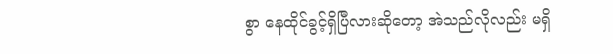စွာ နေထိုင်ခွင့်ရှိပြီလားဆိုတော့ အဲသည်လိုလည်း မရှိ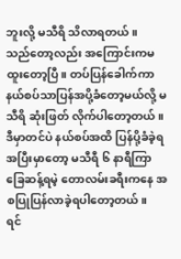ဘူးလို့ မသီရိ သိလာရတယ်။
သည်တော့လည်း အကြောင်းကမထူးတော့ပြီ။ တပ်ပြန်ခေါက်ကာ နယ်စပ်သာပြန်အပို့ခံတော့မယ်လို့ မသီရိ ဆုံးဖြတ် လိုက်ပါတော့တယ်။ ဒီမှာတင်ပဲ နယ်စပ်အထိ ပြန်ပို့ခံခဲ့ရအပြီးမှာတော့ မသီရီ ၆ နာရီကြာ ခြေဆန့်ရမဲ့ တောလမ်းခရီးကနေ အစပြုပြန်လာခဲ့ရပါတော့တယ်။
ရင်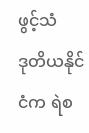ဖွင့်သံ
ဒုတိယနိုင်ငံက ရဲစ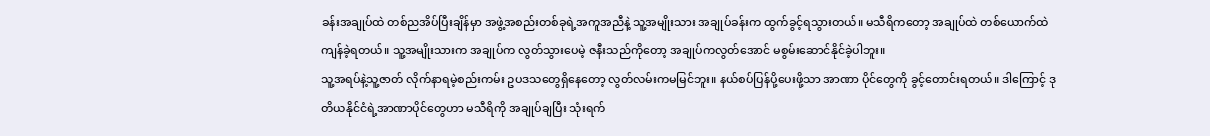ခန်းအချုပ်ထဲ တစ်ညအိပ်ပြီးချိန်မှာ အဖွဲ့အစည်းတစ်ခုရဲ့အကူအညီနဲ့ သူ့အမျိုးသား အချုပ်ခန်းက ထွက်ခွင့်ရသွားတယ်။ မသီရိကတော့ အချုပ်ထဲ တစ်ယောက်ထဲကျန်ခဲ့ရတယ်။ သူ့အမျိုးသားက အချုပ်က လွတ်သွားပေမဲ့ ဇနီးသည်ကိုတော့ အချုပ်ကလွတ်အောင် မစွမ်းဆောင်နိုင်ခဲ့ပါဘူး။
သူ့အရပ်နဲ့သူ့ဇာတ် လိုက်နာရမဲ့စည်းကမ်း ဥပဒသတွေရှိနေတော့ လွတ်လမ်းကမမြင်ဘူး။ နယ်စပ်ပြန်ပို့ပေးဖို့သာ အာဏာ ပိုင်တွေကို ခွင့်တောင်းရတယ်။ ဒါကြောင့် ဒုတိယနိုင်ငံရဲ့အာဏာပိုင်တွေဟာ မသီရိကို အချုပ်ချပြီး သုံးရက်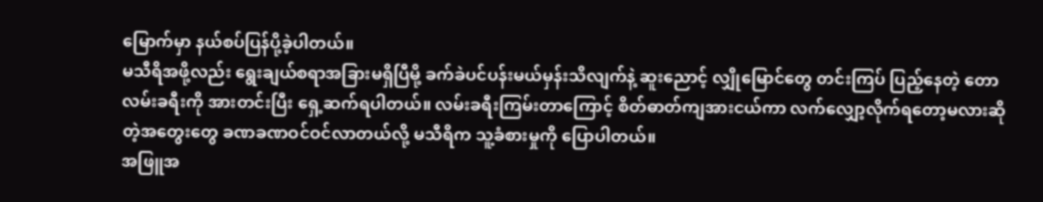မြောက်မှာ နယ်စပ်ပြန်ပို့ခဲ့ပါတယ်။
မသီရိအဖို့လည်း ရွေးချယ်စရာအခြားမရှိပြီမို့ ခက်ခဲပင်ပန်းမယ်မှန်းသိလျက်နဲ့ ဆူးညောင့် လျှိုမြောင်တွေ တင်းကြပ် ပြည့်နေတဲ့ တောလမ်းခရီးကို အားတင်းပြီး ရှေ့ဆက်ရပါတယ်။ လမ်းခရီးကြမ်းတာကြောင့် စိတ်ဓာတ်ကျအားငယ်ကာ လက်လျှော့လိုက်ရတော့မလားဆိုတဲ့အတွေးတွေ ခဏခဏဝင်ဝင်လာတယ်လို့ မသီရိက သူ့ခံစားမှုကို ပြောပါတယ်။
အဖြူအ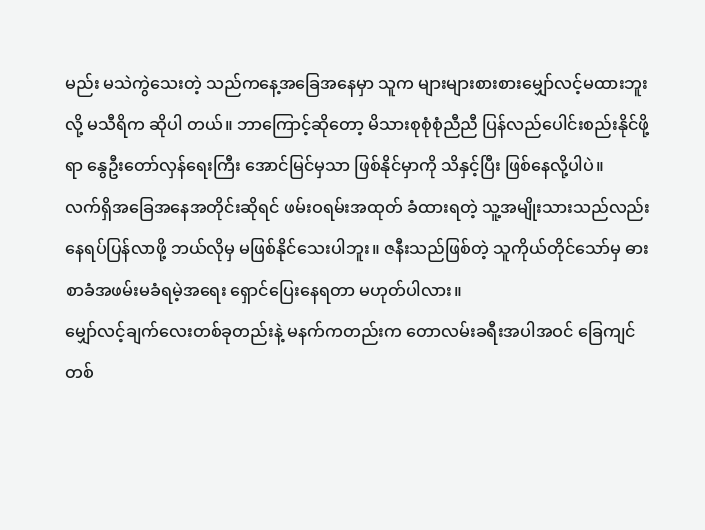မည်း မသဲကွဲသေးတဲ့ သည်ကနေ့အခြေအနေမှာ သူက များများစားစားမျှော်လင့်မထားဘူးလို့ မသီရိက ဆိုပါ တယ်။ ဘာကြောင့်ဆိုတော့ မိသားစုစုံစုံညီညီ ပြန်လည်ပေါင်းစည်းနိုင်ဖို့ရာ နွေဦးတော်လှန်ရေးကြီး အောင်မြင်မှသာ ဖြစ်နိုင်မှာကို သိနှင့်ပြီး ဖြစ်နေလို့ပါပဲ။
လက်ရှိအခြေအနေအတိုင်းဆိုရင် ဖမ်းဝရမ်းအထုတ် ခံထားရတဲ့ သူ့အမျိုးသားသည်လည်း နေရပ်ပြန်လာဖို့ ဘယ်လိုမှ မဖြစ်နိုင်သေးပါဘူး။ ဇနီးသည်ဖြစ်တဲ့ သူကိုယ်တိုင်သော်မှ ဓားစာခံအဖမ်းမခံရမဲ့အရေး ရှောင်ပြေးနေရတာ မဟုတ်ပါလား။
မျှော်လင့်ချက်လေးတစ်ခုတည်းနဲ့ မနက်ကတည်းက တောလမ်းခရီးအပါအဝင် ခြေကျင်တစ်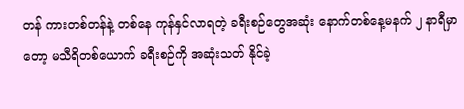တန် ကားတစ်တန်နဲ့ တစ်နေ ကုန်နှင်လာရတဲ့ ခရီးစဉ်တွေအဆုံး နောက်တစ်နေ့မနက် ၂ နာရီမှာတော့ မသီရိတစ်ယောက် ခရီးစဉ်ကို အဆုံးသတ် နိုင်ခဲ့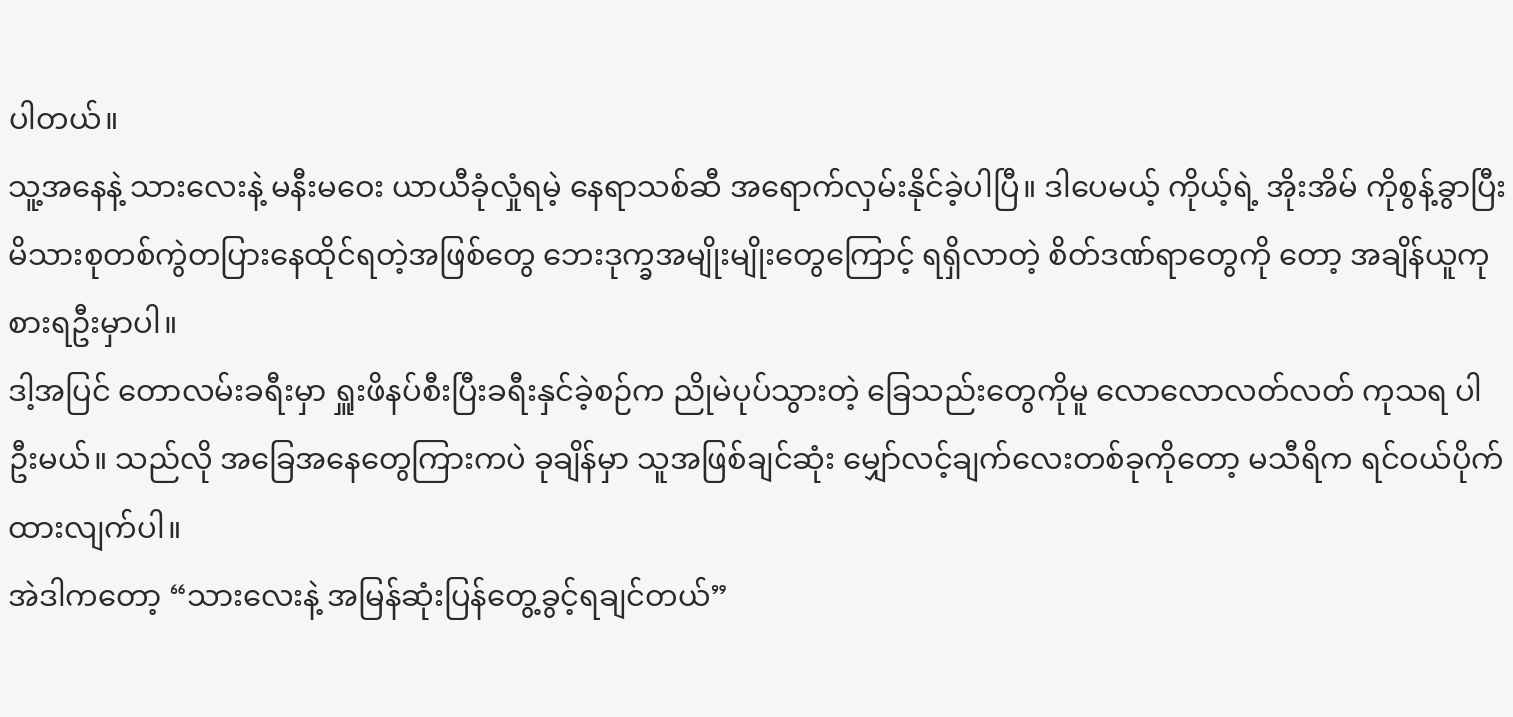ပါတယ်။
သူ့အနေနဲ့ သားလေးနဲ့ မနီးမဝေး ယာယီခုံလှုံရမဲ့ နေရာသစ်ဆီ အရောက်လှမ်းနိုင်ခဲ့ပါပြီ။ ဒါပေမယ့် ကိုယ့်ရဲ့ အိုးအိမ် ကိုစွန့်ခွာပြီး မိသားစုတစ်ကွဲတပြားနေထိုင်ရတဲ့အဖြစ်တွေ ဘေးဒုက္ခအမျိုးမျိုးတွေကြောင့် ရရှိလာတဲ့ စိတ်ဒဏ်ရာတွေကို တော့ အချိန်ယူကုစားရဦးမှာပါ။
ဒါ့အပြင် တောလမ်းခရီးမှာ ရှူးဖိနပ်စီးပြီးခရီးနှင်ခဲ့စဉ်က ညိုမဲပုပ်သွားတဲ့ ခြေသည်းတွေကိုမူ လောလောလတ်လတ် ကုသရ ပါဦးမယ်။ သည်လို အခြေအနေတွေကြားကပဲ ခုချိန်မှာ သူအဖြစ်ချင်ဆုံး မျှော်လင့်ချက်လေးတစ်ခုကိုတော့ မသီရိက ရင်ဝယ်ပိုက်ထားလျက်ပါ။
အဲဒါကတော့ “သားလေးနဲ့ အမြန်ဆုံးပြန်တွေ့ခွင့်ရချင်တယ်”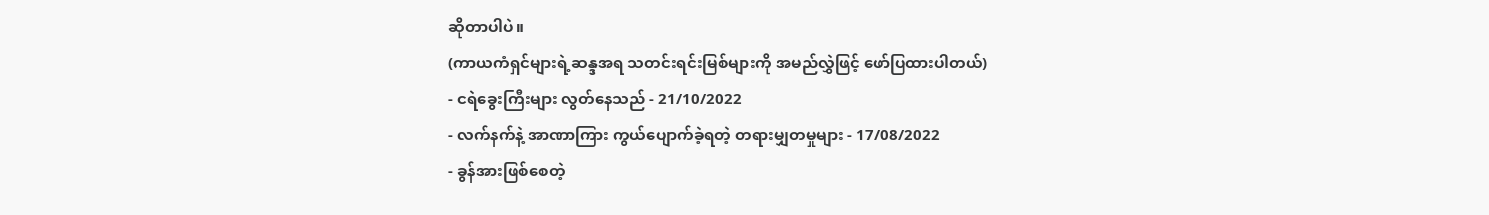ဆိုတာပါပဲ။
(ကာယကံရှင်များရဲ့ဆန္ဒအရ သတင်းရင်းမြစ်များကို အမည်လွှဲဖြင့် ဖော်ပြထားပါတယ်)
- ငရဲခွေးကြီးများ လွတ်နေသည် - 21/10/2022
- လက်နက်နဲ့ အာဏာကြား ကွယ်ပျောက်ခဲ့ရတဲ့ တရားမျှတမှုများ - 17/08/2022
- ခွန်အားဖြစ်စေတဲ့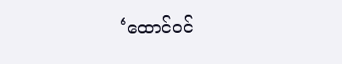‘ထောင်ဝင်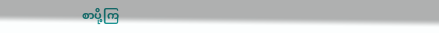စာပို့ကြ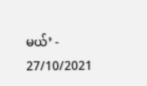မယ်’ - 27/10/2021